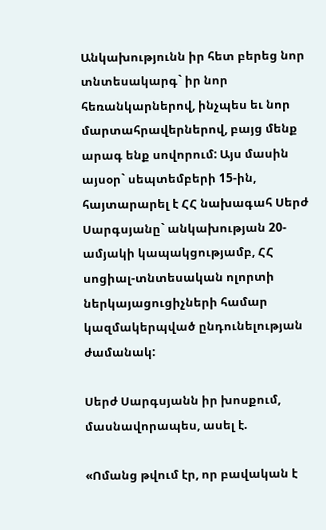Անկախությունն իր հետ բերեց նոր տնտեսակարգ` իր նոր հեռանկարներով, ինչպես եւ նոր մարտահրավերներով, բայց մենք արագ ենք սովորում: Այս մասին այսօր` սեպտեմբերի 15-ին, հայտարարել է ՀՀ նախագահ Սերժ Սարգսյանը` անկախության 20-ամյակի կապակցությամբ, ՀՀ սոցիալ-տնտեսական ոլորտի ներկայացուցիչների համար կազմակերպված ընդունելության ժամանակ:

Սերժ Սարգսյանն իր խոսքում, մասնավորապես, ասել է.

«Ոմանց թվում էր, որ բավական է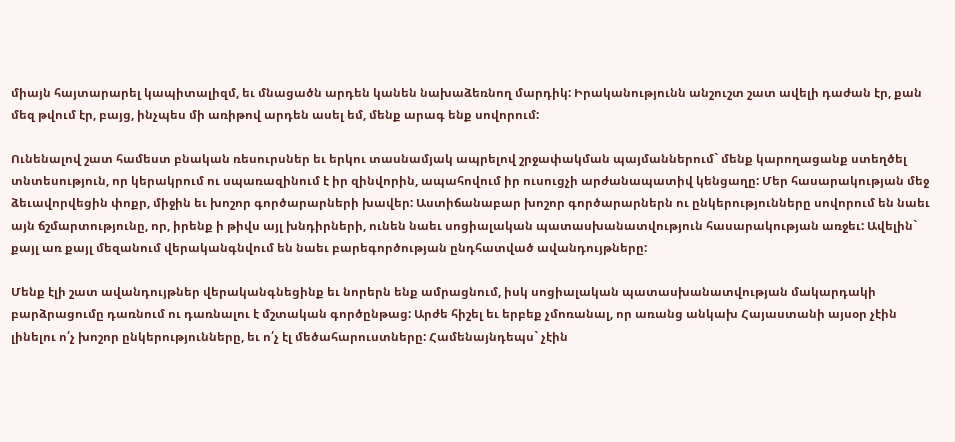միայն հայտարարել կապիտալիզմ, եւ մնացածն արդեն կանեն նախաձեռնող մարդիկ: Իրականությունն անշուշտ շատ ավելի դաժան էր, քան մեզ թվում էր, բայց, ինչպես մի առիթով արդեն ասել եմ, մենք արագ ենք սովորում:

Ունենալով շատ համեստ բնական ռեսուրսներ եւ երկու տասնամյակ ապրելով շրջափակման պայմաններում` մենք կարողացանք ստեղծել տնտեսություն, որ կերակրում ու սպառազինում է իր զինվորին, ապահովում իր ուսուցչի արժանապատիվ կենցաղը: Մեր հասարակության մեջ ձեւավորվեցին փոքր, միջին եւ խոշոր գործարարների խավեր: Աստիճանաբար խոշոր գործարարներն ու ընկերությունները սովորում են նաեւ այն ճշմարտությունը, որ, իրենք ի թիվս այլ խնդիրների, ունեն նաեւ սոցիալական պատասխանատվություն հասարակության առջեւ: Ավելին` քայլ առ քայլ մեզանում վերականգնվում են նաեւ բարեգործության ընդհատված ավանդույթները:

Մենք էլի շատ ավանդույթներ վերականգնեցինք եւ նորերն ենք ամրացնում, իսկ սոցիալական պատասխանատվության մակարդակի բարձրացումը դառնում ու դառնալու է մշտական գործընթաց: Արժե հիշել եւ երբեք չմոռանալ, որ առանց անկախ Հայաստանի այսօր չէին լինելու ո՛չ խոշոր ընկերությունները, եւ ո՛չ էլ մեծահարուստները: Համենայնդեպս` չէին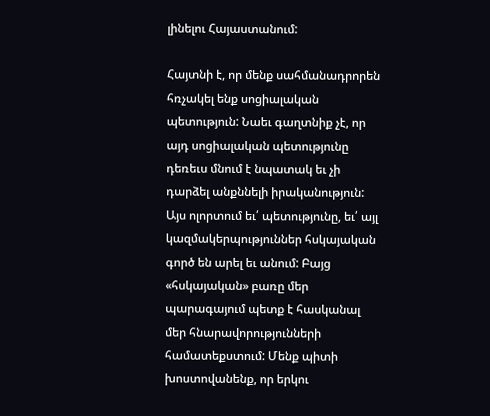լինելու Հայաստանում:

Հայտնի է, որ մենք սահմանադրորեն հռչակել ենք սոցիալական պետություն: Նաեւ գաղտնիք չէ, որ այդ սոցիալական պետությունը դեռեւս մնում է նպատակ եւ չի դարձել անքննելի իրականություն: Այս ոլորտում եւ՛ պետությունը, եւ՛ այլ կազմակերպություններ հսկայական գործ են արել եւ անում: Բայց «հսկայական» բառը մեր պարագայում պետք է հասկանալ մեր հնարավորությունների համատեքստում: Մենք պիտի խոստովանենք, որ երկու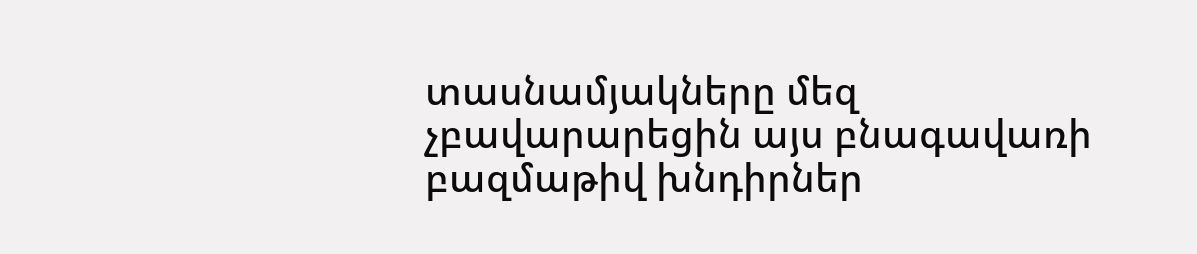տասնամյակները մեզ չբավարարեցին այս բնագավառի բազմաթիվ խնդիրներ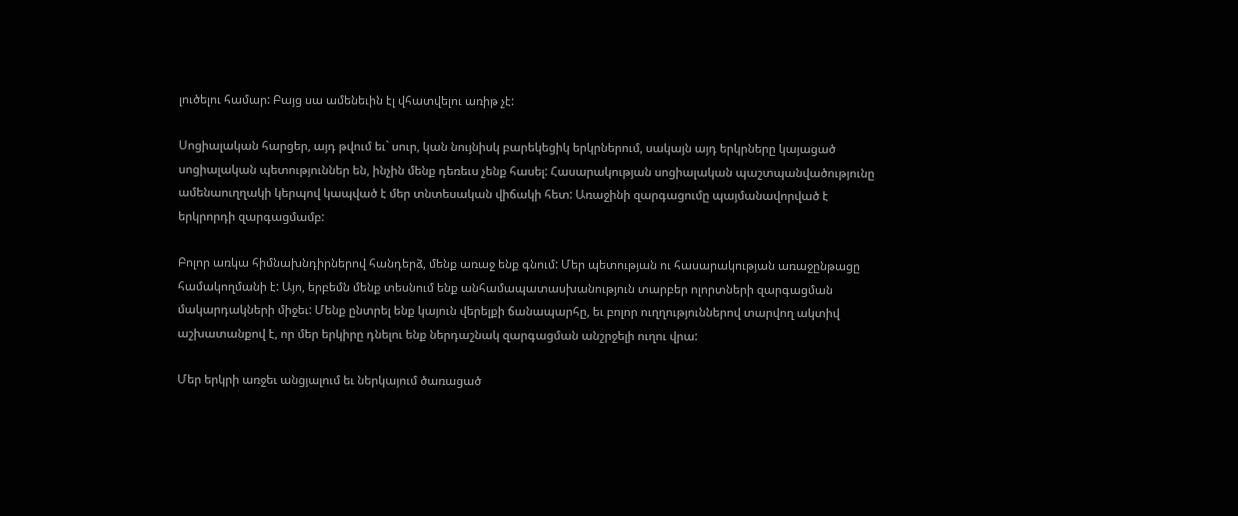լուծելու համար: Բայց սա ամենեւին էլ վհատվելու առիթ չէ:

Սոցիալական հարցեր, այդ թվում եւ` սուր, կան նույնիսկ բարեկեցիկ երկրներում, սակայն այդ երկրները կայացած սոցիալական պետություններ են, ինչին մենք դեռեւս չենք հասել: Հասարակության սոցիալական պաշտպանվածությունը ամենաուղղակի կերպով կապված է մեր տնտեսական վիճակի հետ: Առաջինի զարգացումը պայմանավորված է երկրորդի զարգացմամբ:

Բոլոր առկա հիմնախնդիրներով հանդերձ, մենք առաջ ենք գնում: Մեր պետության ու հասարակության առաջընթացը համակողմանի է: Այո, երբեմն մենք տեսնում ենք անհամապատասխանություն տարբեր ոլորտների զարգացման մակարդակների միջեւ: Մենք ընտրել ենք կայուն վերելքի ճանապարհը, եւ բոլոր ուղղություններով տարվող ակտիվ աշխատանքով է, որ մեր երկիրը դնելու ենք ներդաշնակ զարգացման անշրջելի ուղու վրա:

Մեր երկրի առջեւ անցյալում եւ ներկայում ծառացած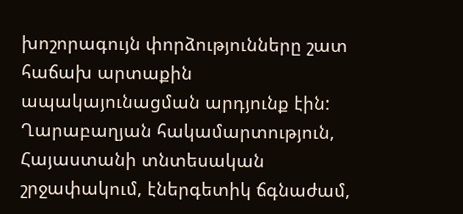խոշորագույն փորձությունները շատ հաճախ արտաքին ապակայունացման արդյունք էին: Ղարաբաղյան հակամարտություն, Հայաստանի տնտեսական շրջափակում, էներգետիկ ճգնաժամ,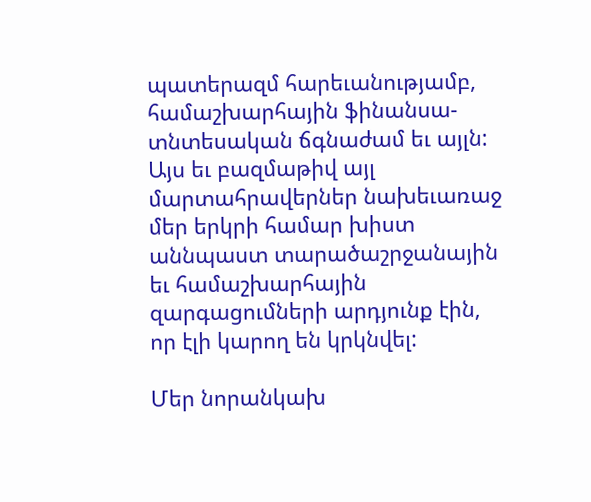պատերազմ հարեւանությամբ, համաշխարհային ֆինանսա-տնտեսական ճգնաժամ եւ այլն: Այս եւ բազմաթիվ այլ մարտահրավերներ նախեւառաջ մեր երկրի համար խիստ աննպաստ տարածաշրջանային եւ համաշխարհային զարգացումների արդյունք էին, որ էլի կարող են կրկնվել:

Մեր նորանկախ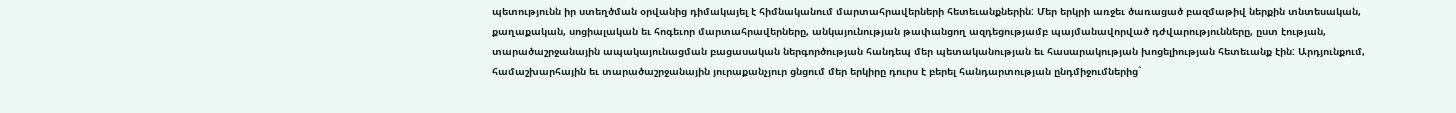պետությունն իր ստեղծման օրվանից դիմակայել է հիմնականում մարտահրավերների հետեւանքներին: Մեր երկրի առջեւ ծառացած բազմաթիվ ներքին տնտեսական, քաղաքական, սոցիալական եւ հոգեւոր մարտահրավերները, անկայունության թափանցող ազդեցությամբ պայմանավորված դժվարությունները, ըստ էության, տարածաշրջանային ապակայունացման բացասական ներգործության հանդեպ մեր պետականության եւ հասարակության խոցելիության հետեւանք էին: Արդյունքում, համաշխարհային եւ տարածաշրջանային յուրաքանչյուր ցնցում մեր երկիրը դուրս է բերել հանդարտության ընդմիջումներից`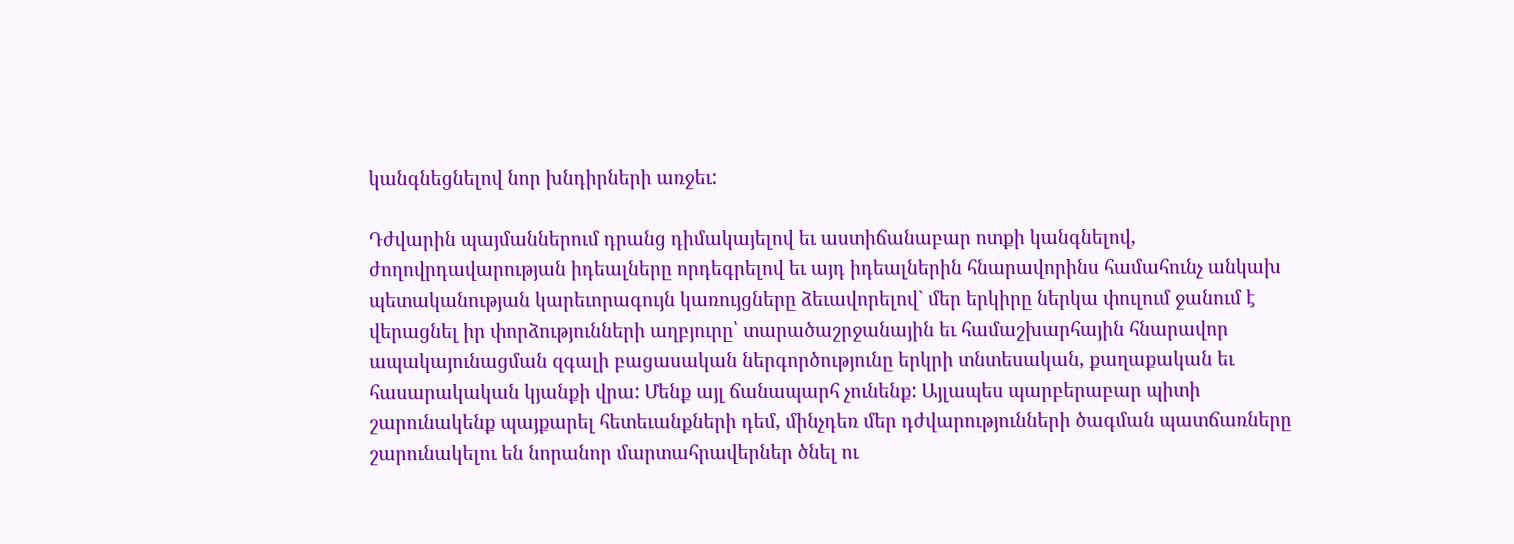կանգնեցնելով նոր խնդիրների առջեւ:

Դժվարին պայմաններում դրանց դիմակայելով եւ աստիճանաբար ոտքի կանգնելով, ժողովրդավարության իդեալները որդեգրելով եւ այդ իդեալներին հնարավորինս համահունչ անկախ պետականության կարեւորագույն կառույցները ձեւավորելով` մեր երկիրը ներկա փուլում ջանում է վերացնել իր փորձությունների աղբյուրը՝ տարածաշրջանային եւ համաշխարհային հնարավոր ապակայունացման զգալի բացասական ներգործությունը երկրի տնտեսական, քաղաքական եւ հասարակական կյանքի վրա: Մենք այլ ճանապարհ չունենք: Այլապես պարբերաբար պիտի շարունակենք պայքարել հետեւանքների դեմ, մինչդեռ մեր դժվարությունների ծագման պատճառները շարունակելու են նորանոր մարտահրավերներ ծնել ու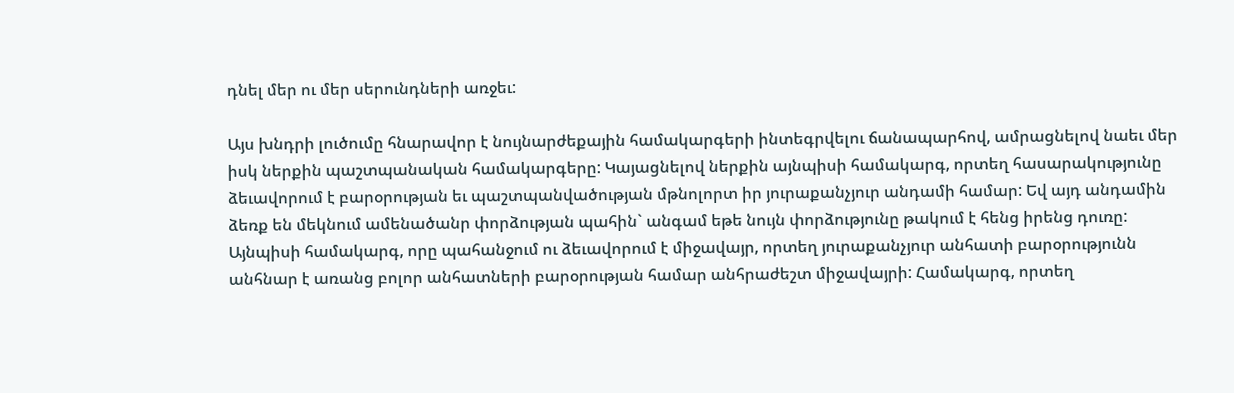դնել մեր ու մեր սերունդների առջեւ:

Այս խնդրի լուծումը հնարավոր է նույնարժեքային համակարգերի ինտեգրվելու ճանապարհով, ամրացնելով նաեւ մեր իսկ ներքին պաշտպանական համակարգերը: Կայացնելով ներքին այնպիսի համակարգ, որտեղ հասարակությունը ձեւավորում է բարօրության եւ պաշտպանվածության մթնոլորտ իր յուրաքանչյուր անդամի համար: Եվ այդ անդամին ձեռք են մեկնում ամենածանր փորձության պահին` անգամ եթե նույն փորձությունը թակում է հենց իրենց դուռը: Այնպիսի համակարգ, որը պահանջում ու ձեւավորում է միջավայր, որտեղ յուրաքանչյուր անհատի բարօրությունն անհնար է առանց բոլոր անհատների բարօրության համար անհրաժեշտ միջավայրի: Համակարգ, որտեղ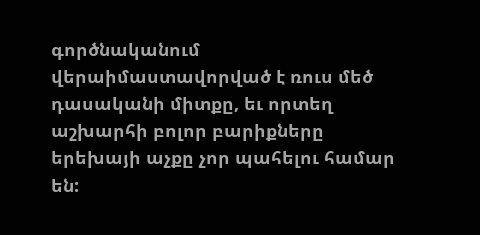գործնականում վերաիմաստավորված է ռուս մեծ դասականի միտքը, եւ որտեղ աշխարհի բոլոր բարիքները երեխայի աչքը չոր պահելու համար են: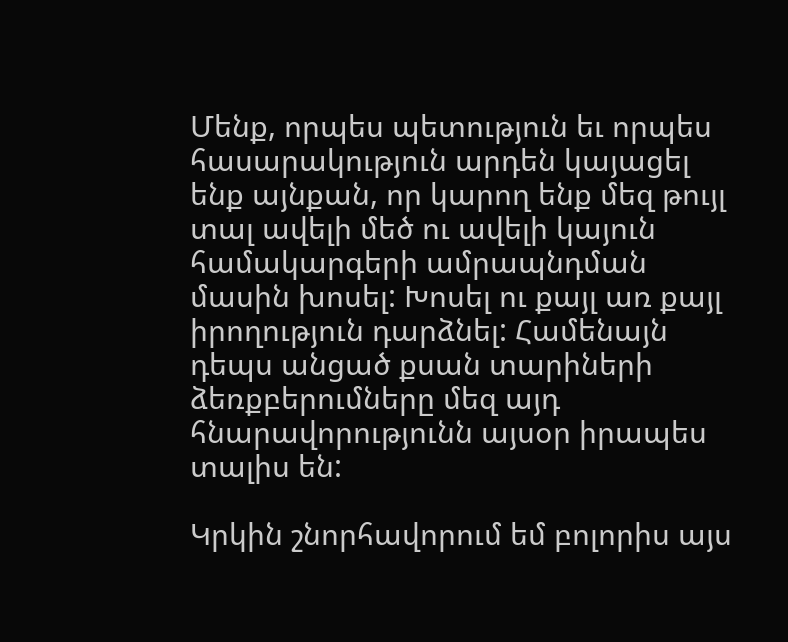Մենք, որպես պետություն եւ որպես հասարակություն արդեն կայացել ենք այնքան, որ կարող ենք մեզ թույլ տալ ավելի մեծ ու ավելի կայուն համակարգերի ամրապնդման մասին խոսել: Խոսել ու քայլ առ քայլ իրողություն դարձնել: Համենայն դեպս անցած քսան տարիների ձեռքբերումները մեզ այդ հնարավորությունն այսօր իրապես տալիս են:

Կրկին շնորհավորում եմ բոլորիս այս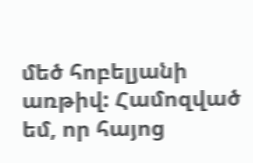մեծ հոբելյանի առթիվ: Համոզված եմ, որ հայոց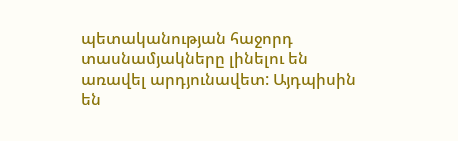պետականության հաջորդ տասնամյակները լինելու են առավել արդյունավետ: Այդպիսին են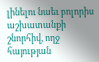լինելու նաեւ բոլորիս աշխատանքի շնորհիվ, ողջ հայության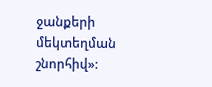ջանքերի մեկտեղման շնորհիվ»: